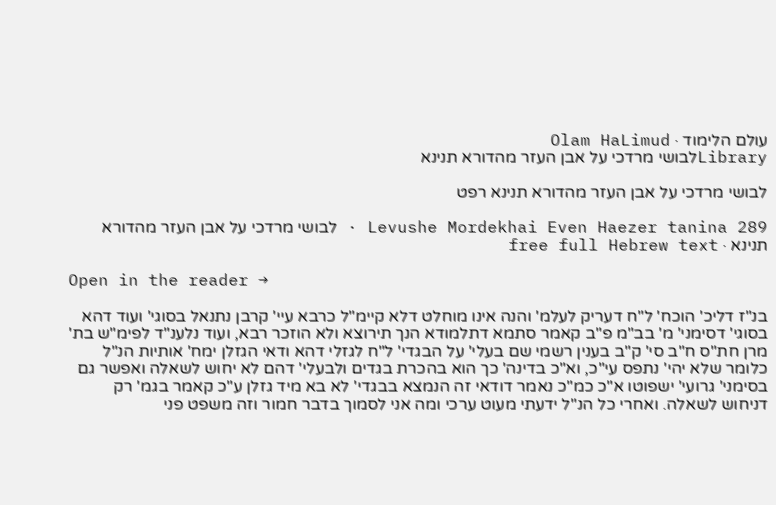עולם הלימוד · Olam HaLimud
Libraryלבושי מרדכי על אבן העזר מהדורא תנינא

לבושי מרדכי על אבן העזר מהדורא תנינא רפט

Levushe Mordekhai Even Haezer tanina 289 · לבושי מרדכי על אבן העזר מהדורא תנינא · free full Hebrew text

Open in the reader →

בנ"ז דליכ' הוכח' ל"ח דעריק לעלמ' והנה אינו מוחלט דלא קיימ"ל כרבא עיי' קרבן נתנאל בסוגי' ועוד דהא בסוגי' דסימני' מ' בב"מ פ"ב קאמר סתמא דתלמודא הנך תירוצא ולא הוזכר רבא, ועוד נלענ"ד לפימ"ש בת' מרן חת"ס ח"ב סי' ק"ב בענין רשמי שם בעלי' על הבגדי' ל"ח לגזלי דהא ודאי הגזלן ימח' אותיות הנ"ל כלומר שלא יהי' נתפס עי"כ, וא"כ בדינה' כך הוא בהכרת בגדים ולבעלי' דהם לא יחוש לשאלה ואפשר גם בסימני' גרועי' ישפוטו א"כ כמ"כ נאמר דודאי זה הנמצא בבגדי' לא בא מיד גזלן ע"כ קאמר בגמ' רק דניחוש לשאלה. ואחרי כל הנ"ל ידעתי מעוט ערכי ומה אני לסמוך בדבר חמור וזה משפט פני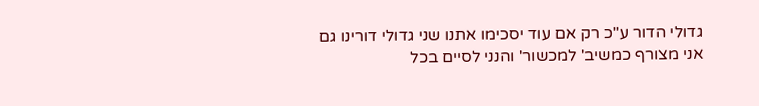גדולי הדור ע"כ רק אם עוד יסכימו אתנו שני גדולי דורינו גם אני מצורף כמשיב' למכשור' והנני לסיים בכל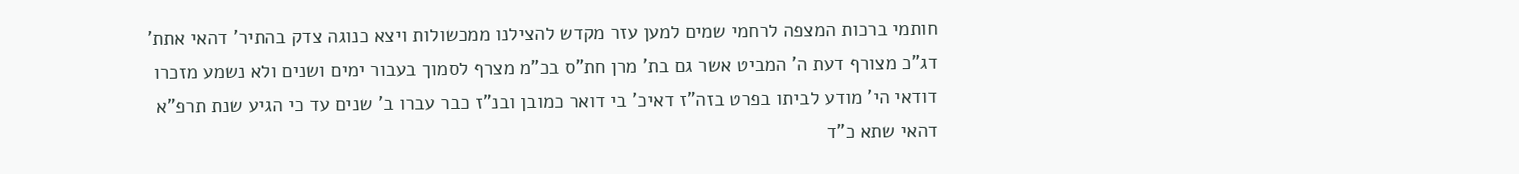חותמי ברכות המצפה לרחמי שמים למען עזר מקדש להצילנו ממכשולות ויצא כנוגה צדק בהתיר' דהאי אתת' דג"כ מצורף דעת ה' המביט אשר גם בת' מרן חת"ס בכ"מ מצרף לסמוך בעבור ימים ושנים ולא נשמע מזכרו דודאי הי' מודע לביתו בפרט בזה"ז דאיכ' בי דואר כמובן ובנ"ז כבר עברו ב' שנים עד כי הגיע שנת תרפ"א דהאי שתא כ"ד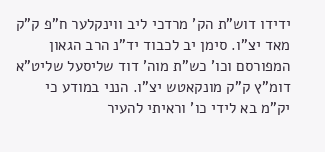ידידו דוש"ת הק' מרדכי ליב ווינקלער ח"פ ק"ק מאד יצ"ו. סימן יב לכבוד יד"נ הרב הגאון המפורסם וכו' כש"ת מוה' דוד שליסעל שליט"א דומ"ץ ק"ק מונקאטש יצ"ו. הנני במודע כי יק"מ בא לידי כו' וראיתי להעיר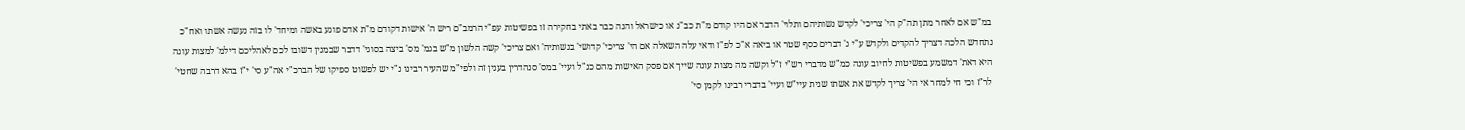במ"ש אם לאחר מתן תה"ק הי' צריכי' לקדש נשותיהם ותלוי' הדבר אם היו קודם מ"ת כב"נ או כישראל והנה כבר באתי בחקירה זו בפשיטות עפ"י הרמב"ם ריש ה' אישות דקודם מ"ת אדם פוגע באשה ומיחד' לו בזה נעשה אשתו ואח"כ נתחדש הלכה דצריך להקדים ולקדש ע"י ג' דברים כסף שטר או ביאה א"כ לפ"ז ודאי עלה השאלה אם הי' צריכי' קדושי' בנשותיה' ואם צריכי' קשה הלשון מ"ש בגמ' מס' ביצה בסוגי' דדבר שבמנין דשובו לכם לאהליכם דילמ' למצות עונה היא דאת' דמשמע בפשיטות לחיוב עונה כמ"ש מדברי רש"י ז"ל וקשה מה מצות עונה שייך אם פסק האישות מהם כנ"ל ועיי' במס' סנהדרין בענין זה ולפי"מ שהעיר רבינו נ"י יש לפשוט ספיקו של הברכ"י אה"ע סי' י"ז בהא דרבה שחטי' לר"ז וכי חי למחר אי הי' צריך לקדש את אשתו שנית עיי"ש ועיי' בדברי רבינו לקמן סי'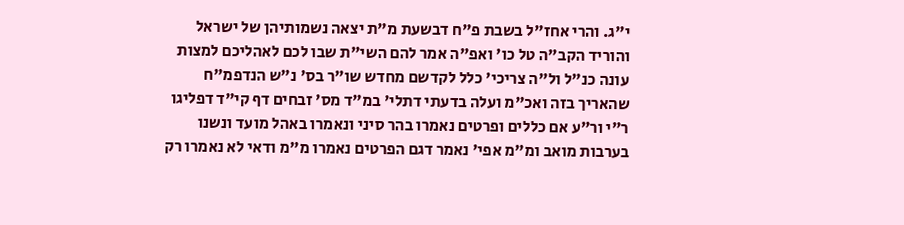י"ג. והרי אחז"ל בשבת פ"ח דבשעת מ"ת יצאה נשמותיהן של ישראל והוריד הקב"ה טל כו' ואפ"ה אמר להם השי"ת שבו לכם לאהליכם למצות עונה כנ"ל ול"ה צריכי' כלל לקדשם מחדש שו"ר בס' נ"ש הנדפמ"ח שהאריך בזה ואכ"מ ועלה בדעתי דתלי' במ"ד מס' זבחים דף קי"ד דפליגו ר"י ור"ע אם כללים ופרטים נאמרו בהר סיני ונאמרו באהל מועד ונשנו בערבות מואב ומ"מ אפי' נאמר דגם הפרטים נאמרו מ"מ ודאי לא נאמרו רק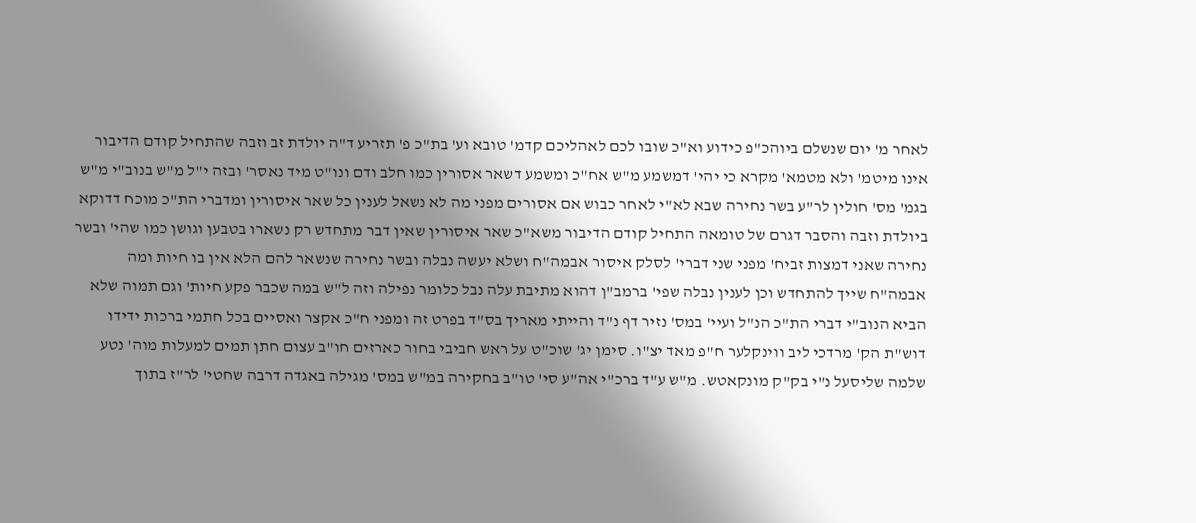לאחר מ' יום שנשלם ביוהכ"פ כידוע וא"כ שובו לכם לאהליכם קדמ' טובא וע' בת"כ פ' תזריע ד"ה יולדת זב וזבה שהתחיל קודם הדיבור אינו מיטמ' ולא מטמא' מקרא כי יהי' דמשמע מ"ש אח"כ ומשמע דשאר אסורין כמו חלב ודם ונו"ט מיד נאסר' ובזה י"ל מ"ש בנוב"י מ"ש בגמ' מס' חולין לר"ע בשר נחירה שבא לא"י לאחר כבוש אם אסורים מפני מה לא נשאל לענין כל שאר איסורין ומדברי הת"כ מוכח דדוקא ביולדת וזבה והסבר דגרם של טומאה התחיל קודם הדיבור משא"כ שאר איסורין שאין דבר מתחדש רק נשארו בטבען וגושן כמו שהי' ובשר נחירה שאני דמצות זביח' מפני שני דברי' לסלק איסור אבמה"ח ושלא יעשה נבלה ובשר נחירה שנשאר להם הלא אין בו חיות ומה אבמה"ח שייך להתחדש וכן לענין נבלה שפי' ברמב"ן דהוא מתיבת עלה נבל כלומר נפילה וזה ל"ש במה שכבר פקע חיות' וגם תמוה שלא הביא הנוב"י דברי הת"כ הנ"ל ועיי' במס' נזיר דף נ"ד והייתי מאריך בס"ד בפרט זה ומפני ח"כ אקצר ואסיים בכל חתמי ברכות ידידו דוש"ת הק' מרדכי ליב ווינקלער ח"פ מאד יצ"ו. סימן יג' שוכ"ט על ראש חביבי בחור כארזים חו"ב עצום חתן תמים למעלות מוה' נטע שלמה שליסעל נ"י בק"ק מונקאטש. מ"ש ע"ד ברכ"י אה"ע סי' טו"ב בחקירה במ"ש במס' מגילה באגדה דרבה שחטי' לר"ז בתוך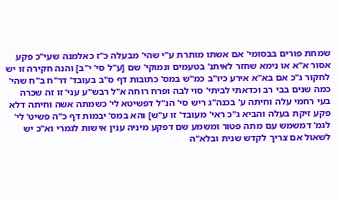שמחת פורים בבסומי' אם אשתו מותרת ע"י שהי' מבעלה כ"ז כאלמנה שעי"כ פקע אסור א"א או נימא שחזר לאיתנ' בטעמים ונמוקי' שם [ע"ל סי' י"ב] והנה חקירה זו יש לחקור ג"כ אם בא"א אירע כיו"ב כמ"ש במס' כתובות דף ס"ב בעובד' דר"ח ב"ח שהי' כמה שנים בבי רב וכדאתי לביתי' סוי לבה ופרח רוחה א"ל רבש"ע עני' זו זה שכרה בעי רחמי עלה וחיתה ע' בכנה"ג ריש סי' הנ"ל דפשיטא לי' כשמתה אשה וחיתה דלא פקע זיקת בעלה והביא ג"כ ראי' מעובד' זו ע"ש] והא במס' יבמות דף כ"ה פשיט' לי' לגמ' דמשמש עם מתה פטור ומשמע שם דפקע מיניה ענין אישות לגמרי וא"כ יש לשאול אם צריך לקדש שנית ובלא"ה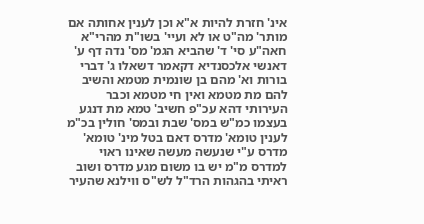אינ' חזרת להיות א"א וכן לענין אחותה אם מותר' מה"ט או לא ועיי' בשו"ת מהרי"א חאה"ע סי' ד' שהביא הגמ' מס' נדה דף ע' דאנשי אלכסנדיא דקאמר דשאלו ג' דברי בורות וא' מהם בן שונמית מטמא והשיב להם מת מטמא ואין חי מטמא וכבר העירותי דהא עכ"פ חשיב' טמא מת דנגע בעצמו כמ"ש במס' שבת ובמס' חולין בכ"מ לענין טומא' מדרס דאם בטל מינ' טומא' מדרס ע"י שנעשה מעשה שאינו ראוי למדרס מ"מ יש בו משום מגע מדרס ושוב ראיתי בהגהות הרד"ל לש"ס ווילנא שהעיר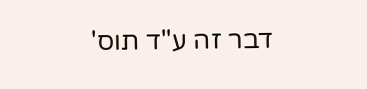דבר זה ע"ד תוס'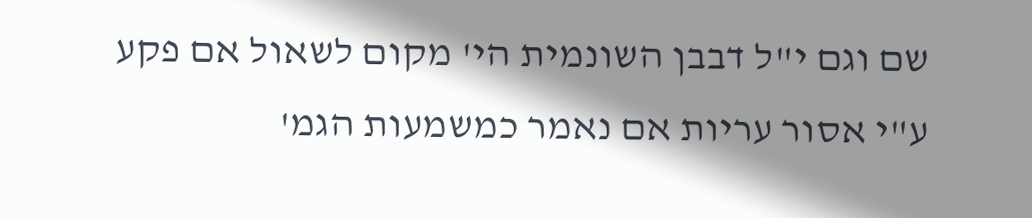שם וגם י"ל דבבן השונמית הי' מקום לשאול אם פקע ע"י אסור עריות אם נאמר כמשמעות הגמ'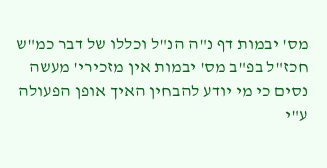מס' יבמות דף נ"ה הנ"ל וכללו של דבר כמ"ש חכז"ל בפ"ב מס' יבמות אין מזכירי' מעשה נסים כי מי יודע להבחין האיך אופן הפעולה ע"י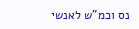נס וכמ"ש לאנשי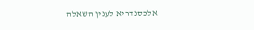אלכסנדריא לענין השאלה